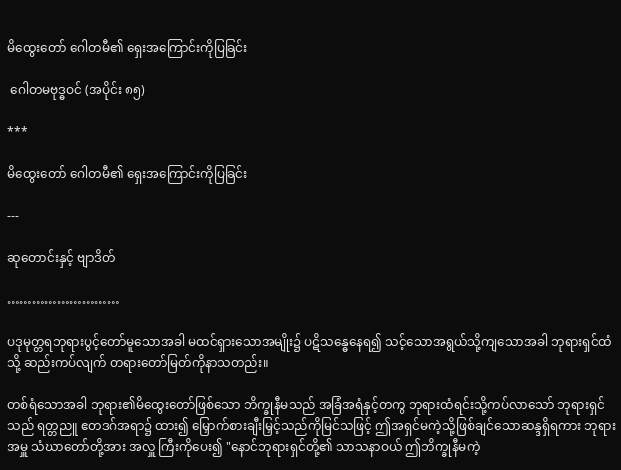မိထွေးတော် ဂေါတမီ၏ ရှေးအကြောင်းကိုပြခြင်း

 ဂေါတမဗုဒ္ဓဝင် (အပိုင်း ၈၅)

***

မိထွေးတော် ဂေါတမီ၏ ရှေးအကြောင်းကိုပြခြင်း

---

ဆုတောင်းနှင့် ဗျာဒိတ်

………………………

ပဒုမုတ္တရဘုရားပွင့်တော်မူသောအခါ မထင်ရှားသောအမျိုး၌ ပဋိသန္ဓေနေရ၍ သင့်သောအရွယ်သို့ကျသောအခါ ဘုရားရှင်ထံသို့ ဆည်းကပ်လျက် တရားတော်မြတ်ကိုနာသတည်း။

တစ်ရံသောအခါ ဘုရား၏မိထွေးတော်ဖြစ်သော ဘိက္ခုနီမသည် အခြံအရံနှင့်တကွ ဘုရားထံရင်းသို့ကပ်လာသော် ဘုရားရှင်သည် ရတ္တညူ ဧတဒဂ်အရာ၌ ထား၍ မြှောက်စားချီးမြှင့်သည်ကိုမြင်သဖြင့် ဤအရှင်မကဲ့သို့ဖြစ်ချင်သောဆန္ဒရှိရကား ဘုရားအမှူ သံဃာတော်တို့အား အလှူ ကြီးကိုပေး၍ "နောင်ဘုရားရှင်တို့၏ သာသနာဝယ် ဤဘိက္ခုနီမကဲ့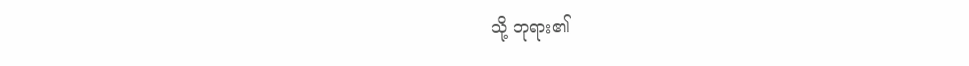သို့ ဘုရား၏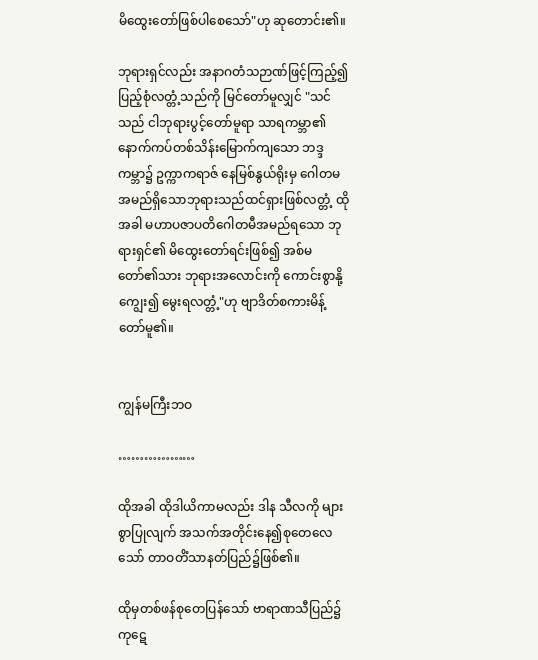မိထွေးတော်ဖြစ်ပါစေသော်"ဟု ဆုတောင်း၏။

ဘုရားရှင်လည်း အနာဂတံသဉာဏ်ဖြင့်ကြည့်၍ ပြည့်စုံလတ္တံ့သည်ကို မြင်တော်မူလျှင် "သင်သည် ငါဘုရားပွင့်တော်မူရာ သာရကမ္ဘာ၏ နောက်ကပ်တစ်သိန်းမြောက်ကျသော ဘဒ္ဒကမ္ဘာ၌ ဥက္ကာကရာဇ် နေမြစ်နွယ်ရိုးမှ ဂေါတမအမည်ရှိသောဘုရားသည်ထင်ရှားဖြစ်လတ္တံ့ ထိုအခါ မဟာပဇာပတိဂေါတမီအမည်ရသော ဘုရားရှင်၏ မိထွေးတော်ရင်းဖြစ်၍ အစ်မတော်၏သား ဘုရားအလောင်းကို ကောင်းစွာနို့ကျွေး၍ မွေးရလတ္တံ့"ဟု ဗျာဒိတ်စကားမိန့်တော်မူ၏။


ကျွန်မကြီးဘဝ

………………

ထိုအခါ ထိုဒါယိကာမလည်း ဒါန သီလကို များစွာပြုလျက် အသက်အတိုင်းနေ၍စုတေလေသော် တာဝတိံသာနတ်ပြည်၌ဖြစ်၏။

ထိုမှတစ်ဖန်စုတေပြန်သော် ဗာရာဏသီပြည်၌ ကုဋေ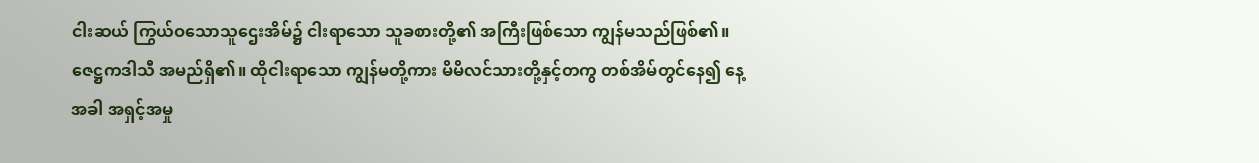ငါးဆယ် ကြွယ်ဝသောသူဌေးအိမ်၌ ငါးရာသော သူခစားတို့၏ အကြီးဖြစ်သော ကျွန်မသည်ဖြစ်၏။ ဇေဋ္ဌကဒါသီ အမည်ရှိ၏။ ထိုငါးရာသော ကျွန်မတို့ကား မိမိလင်သားတို့နှင့်တကွ တစ်အိမ်တွင်နေ၍ နေ့အခါ အရှင့်အမှု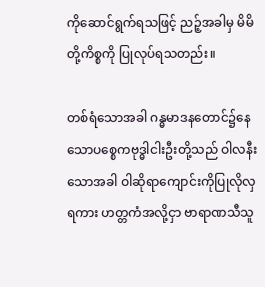ကိုဆောင်ရွက်ရသဖြင့် ညဉ့်အခါမှ မိမိတို့ကိစ္စကို ပြုလုပ်ရသတည်း။

တစ်ရံသောအခါ ဂန္ဓမာဒနတောင်၌နေသောပစ္စေကဗုဒ္ဓါငါးဦးတို့သည် ဝါလနီးသောအခါ ဝါဆိုရာကျောင်းကိုပြုလိုလှရကား ဟတ္တကံအလို့ငှာ ဗာရာဏသီသူ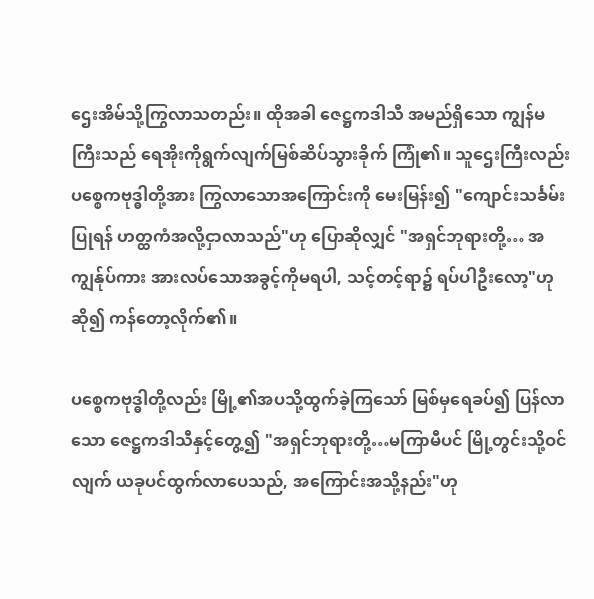ဌေးအိမ်သို့ကြွလာသတည်း။ ထိုအခါ ဇေဋ္ဌကဒါသီ အမည်ရှိသော ကျွန်မကြီးသည် ရေအိုးကိုရွက်လျက်မြစ်ဆိပ်သွားခိုက် ကြုံ၏။ သူဌေးကြီးလည်း ပစ္စေကဗုဒ္ဓါတို့အား ကြွလာသောအကြောင်းကို မေးမြန်း၍ "ကျောင်းသင်္ခမ်းပြုရန် ဟတ္ထကံအလို့ငှာလာသည်"ဟု ပြောဆိုလျှင် "အရှင်ဘုရားတို့… အကျွန်ုပ်ကား အားလပ်သောအခွင့်ကိုမရပါ, သင့်တင့်ရာ၌ ရပ်ပါဦးလော့"ဟု ဆို၍ ကန်တော့လိုက်၏။

ပစ္စေကဗုဒ္ဓါတို့လည်း မြို့၏အပသို့ထွက်ခဲ့ကြသော် မြစ်မှရေခပ်၍ ပြန်လာသော ဇေဋ္ဌကဒါသီနှင့်တွေ့၍ "အရှင်ဘုရားတို့…မကြာမီပင် မြို့တွင်းသို့ဝင်လျက် ယခုပင်ထွက်လာပေသည်, အကြောင်းအသို့နည်း"ဟု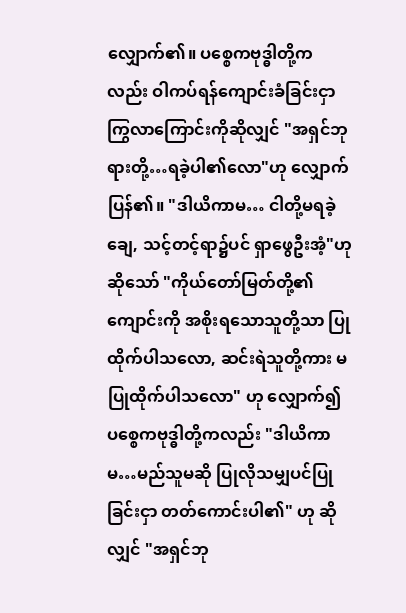လျှောက်၏။ ပစ္စေကဗုဒ္ဓါတို့ကလည်း ဝါကပ်ရန်ကျောင်းခံခြင်းငှာ ကြွလာကြောင်းကိုဆိုလျှင် "အရှင်ဘုရားတို့…ရခဲ့ပါ၏လော"ဟု လျှောက်ပြန်၏။ "ဒါယိကာမ… ငါတို့မရခဲ့ချေ, သင့်တင့်ရာ၌ပင် ရှာဖွေဦးအံ့"ဟု ဆိုသော် "ကိုယ်တော်မြတ်တို့၏ကျောင်းကို အစိုးရသောသူတို့သာ ပြုထိုက်ပါသလော, ဆင်းရဲသူတို့ကား မပြုထိုက်ပါသလော" ဟု လျှောက်၍ ပစ္စေကဗုဒ္ဓါတို့ကလည်း "ဒါယိကာမ…မည်သူမဆို ပြုလိုသမျှပင်ပြုခြင်းငှာ တတ်ကောင်းပါ၏" ဟု ဆိုလျှင် "အရှင်ဘု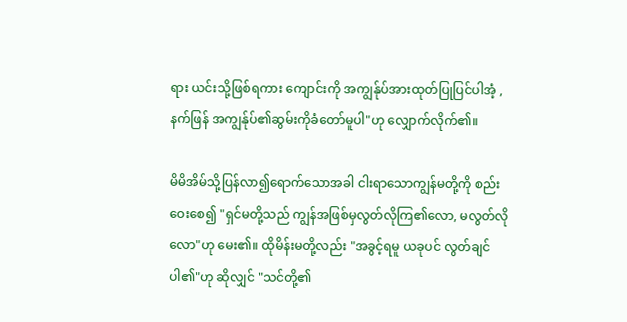ရား ယင်းသို့ဖြစ်ရကား ကျောင်းကို အကျွန်ုပ်အားထုတ်ပြုပြင်ပါအံ့ , နက်ဖြန် အကျွန်ုပ်၏ဆွမ်းကိုခံတော်မူပါ"ဟု လျှောက်လိုက်၏။

မိမိအိမ်သို့ပြန်လာ၍ရောက်သောအခါ ငါးရာသောကျွန်မတို့ကို စည်းဝေးစေ၍ "ရှင်မတို့သည် ကျွန်အဖြစ်မှလွတ်လိုကြ၏လော, မလွတ်လိုလော"ဟု မေး၏။ ထိုမိန်းမတို့လည်း "အခွင့်ရမူ ယခုပင် လွတ်ချင်ပါ၏"ဟု ဆိုလျှင် "သင်တို့၏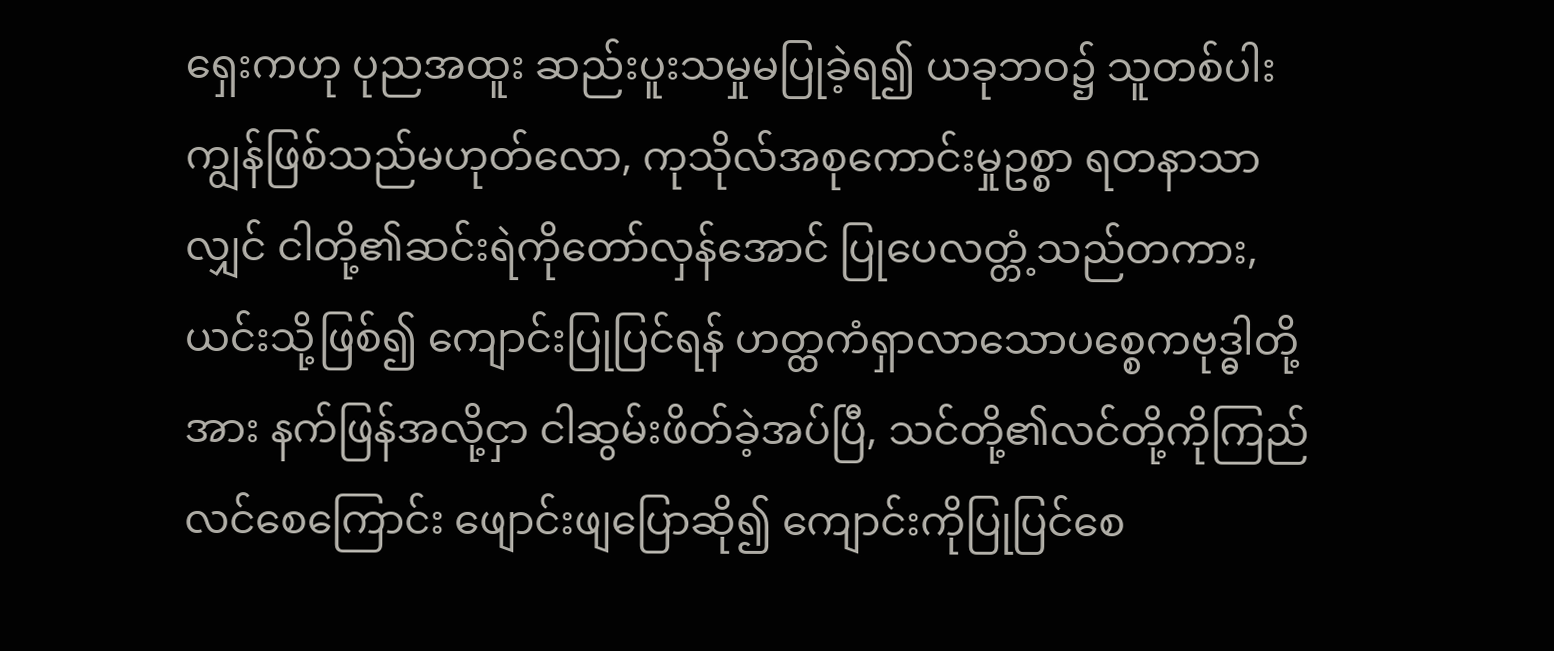ရှေးကဟု ပုညအထူး ဆည်းပူးသမှုမပြုခဲ့ရ၍ ယခုဘဝ၌ သူတစ်ပါးကျွန်ဖြစ်သည်မဟုတ်လော, ကုသိုလ်အစုကောင်းမှုဥစ္စာ ရတနာသာလျှင် ငါတို့၏ဆင်းရဲကိုတော်လှန်အောင် ပြုပေလတ္တံ့သည်တကား, ယင်းသို့ဖြစ်၍ ကျောင်းပြုပြင်ရန် ဟတ္ထကံရှာလာသောပစ္စေကဗုဒ္ဓါတို့အား နက်ဖြန်အလို့ငှာ ငါဆွမ်းဖိတ်ခဲ့အပ်ပြီ, သင်တို့၏လင်တို့ကိုကြည်လင်စေကြောင်း ဖျောင်းဖျပြောဆို၍ ကျောင်းကိုပြုပြင်စေ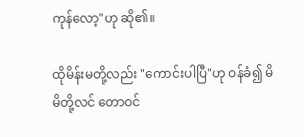ကုန်လော့"ဟု ဆို၏။

ထိုမိန်းမတို့လည်း "ကောင်းပါပြီ"ဟု ဝန်ခံ၍ မိမိတို့လင် တောဝင်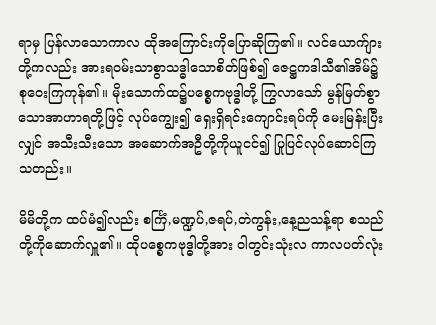ရာမှ ပြန်လာသောကာလ ထိုအကြောင်းကိုပြောဆိုကြ၏။ လင်ယောက်ျားတို့ကလည်း အားရဝမ်းသာစွာသဒ္ဓါသောစိတ်ဖြစ်၍ ဇေဋ္ဌကဒါသီ၏အိမ်၌ စုဝေးကြကုန်၏။ မိုးသောက်ထ၌ပစ္စေကဗုဒ္ဓါတို့ ကြွလာသော် မွန်မြတ်စွာသောအာဟာရတို့ဖြင့် လုပ်ကျွေး၍ ရှေးရှိရင်းကျောင်းရပ်ကို မေးမြန်းပြီးလျှင် အသီးသီးသော အဆောက်အဦတို့ကိုယူငင်၍ ပြုပြင်လုပ်ဆောင်ကြသတည်း။

မိမိတို့က ထပ်မံ၍လည်း စင်္ကြံ,မဏ္ဍပ်,ဇရပ်,တဲကွန်း,နေ့ညသန့်ရာ စသည်တို့ကိုဆောက်လှူ၏။ ထိုပစ္စေကဗုဒ္ဓါတို့အား ဝါတွင်းသုံးလ ကာလပတ်လုံး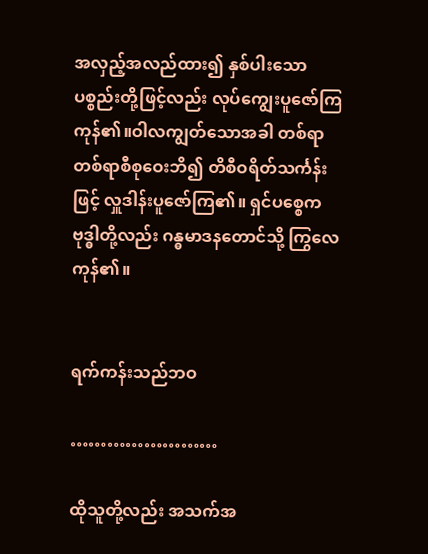အလှည့်အလည်ထား၍ နှစ်ပါးသော ပစ္စည်းတို့ဖြင့်လည်း လုပ်ကျွေးပူဇော်ကြကုန်၏။ဝါလကျွတ်သောအခါ တစ်ရာတစ်ရာစီစုဝေးဘိ၍ တိစီဝရိတ်သင်္ကန်းဖြင့် လှူဒါန်းပူဇော်ကြ၏။ ရှင်ပစ္စေကဗုဒ္ဓါတို့လည်း ဂန္ဓမာဒနတောင်သို့ ကြွလေကုန်၏။


ရက်ကန်းသည်ဘဝ

……………………

ထိုသူတို့လည်း အသက်အ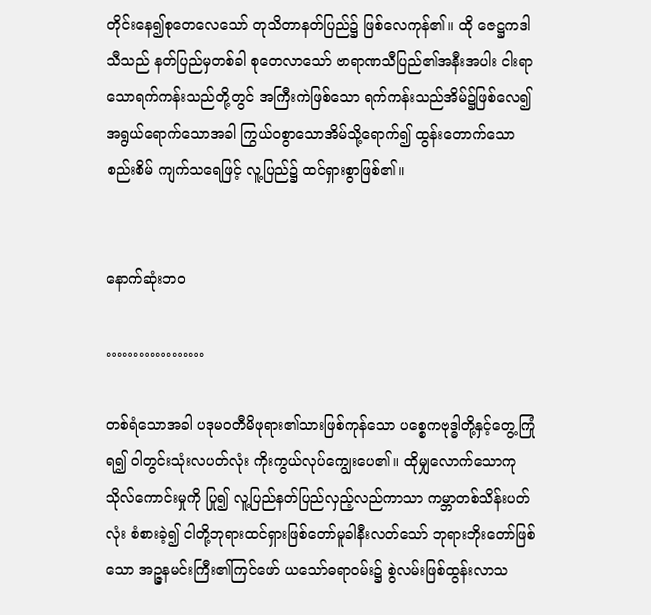တိုင်းနေ၍စုတေလေသော် တုသိတာနတ်ပြည်၌ ဖြစ်လေကုန်၏။ ထို ဇေဋ္ဌကဒါသီသည် နတ်ပြည်မှတစ်ခါ စုတေလာသော် ဗာရာဏသီပြည်၏အနီးအပါး ငါးရာသောရက်ကန်းသည်တို့တွင် အကြီးကဲဖြစ်သော ရက်ကန်းသည်အိမ်၌ဖြစ်လေ၍ အရွယ်ရောက်သောအခါ ကြွယ်ဝစွာသောအိမ်သို့ရောက်၍ ထွန်းတောက်သောစည်းစိမ် ကျက်သရေဖြင့် လူ့ပြည်၌ ထင်ရှားစွာဖြစ်၏။


နောက်ဆုံးဘဝ

………………

တစ်ရံသောအခါ ပဒုမဝတီမိဖုရား၏သားဖြစ်ကုန်သော ပစ္စေကဗုဒ္ဓါတို့နှင့်တွေ့ကြုံရ၍ ဝါတွင်းသုံးလပတ်လုံး ကိုးကွယ်လုပ်ကျွေးပေ၏။ ထိုမျှလောက်သောကုသိုလ်ကောင်းမှုကို ပြု၍ လူ့ပြည်နတ်ပြည်လှည့်လည်ကာသာ ကမ္ဘာတစ်သိန်းပတ်လုံး စံစားခဲ့၍ ငါတို့ဘုရားထင်ရှားဖြစ်တော်မူခါနီးလတ်သော် ဘုရားဘိုးတော်ဖြစ်သော အဉ္ဇနမင်းကြီး၏ကြင်ဖော် ယသော်ဓရာဝမ်း၌ စွဲလမ်းဖြစ်ထွန်းလာသ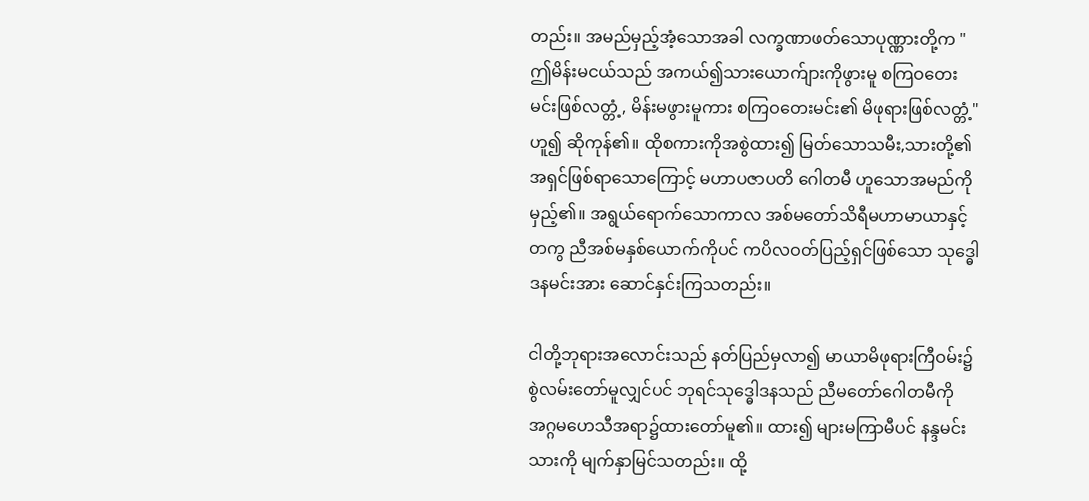တည်း။ အမည်မှည့်အံ့သောအခါ လက္ခဏာဖတ်သောပုဏ္ဏားတို့က "ဤမိန်းမငယ်သည် အကယ်၍သားယောက်ျားကိုဖွားမူ စကြဝတေးမင်းဖြစ်လတ္တံ့, မိန်းမဖွားမူကား စကြဝတေးမင်း၏ မိဖုရားဖြစ်လတ္တံ့"ဟူ၍ ဆိုကုန်၏။ ထိုစကားကိုအစွဲထား၍ မြတ်သောသမီး,သားတို့၏ အရှင်ဖြစ်ရာသောကြောင့် မဟာပဇာပတိ ဂေါတမီ ဟူသောအမည်ကိုမှည့်၏။ အရွယ်ရောက်သောကာလ အစ်မတော်သိရီမဟာမာယာနှင့်တကွ ညီအစ်မနှစ်ယောက်ကိုပင် ကပိလဝတ်ပြည့်ရှင်ဖြစ်သော သုဒ္ဓေါဒနမင်းအား ဆောင်နှင်းကြသတည်း။

ငါတို့ဘုရားအလောင်းသည် နတ်ပြည်မှလာ၍ မာယာမိဖုရားကြီဝမ်း၌ စွဲလမ်းတော်မူလျှင်ပင် ဘုရင်သုဒ္ဓေါဒနသည် ညီမတော်ဂေါတမီကို အဂ္ဂမဟေသီအရာ၌ထားတော်မူ၏။ ထား၍ များမကြာမီပင် နန္ဒမင်းသားကို မျက်နှာမြင်သတည်း။ ထို့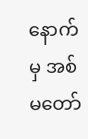နောက်မှ အစ်မတော်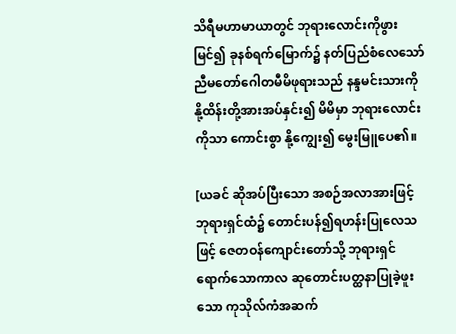သိရီမဟာမာယာတွင် ဘုရားလောင်းကိုဖွားမြင်၍ ခုနစ်ရက်မြောက်၌ နတ်ပြည်စံလေသော် ညီမတော်ဂေါတမီမိဖုရားသည် နန္ဒမင်းသားကို နို့ထိန်းတို့အားအပ်နှင်း၍ မိမိမှာ ဘုရားလောင်းကိုသာ ကောင်းစွာ နို့ကျွေး၍ မွေးမြူပေ၏။

[ယခင် ဆိုအပ်ပြီးသော အစဉ်အလာအားဖြင့် ဘုရားရှင်ထံ၌ တောင်းပန်၍ရဟန်းပြုလေသဖြင့် ဇေတဝန်ကျောင်းတော်သို့ ဘုရားရှင်ရောက်သောကာလ ဆုတောင်းပတ္ထနာပြုခဲ့ဖူးသော ကုသိုလ်ကံအဆက်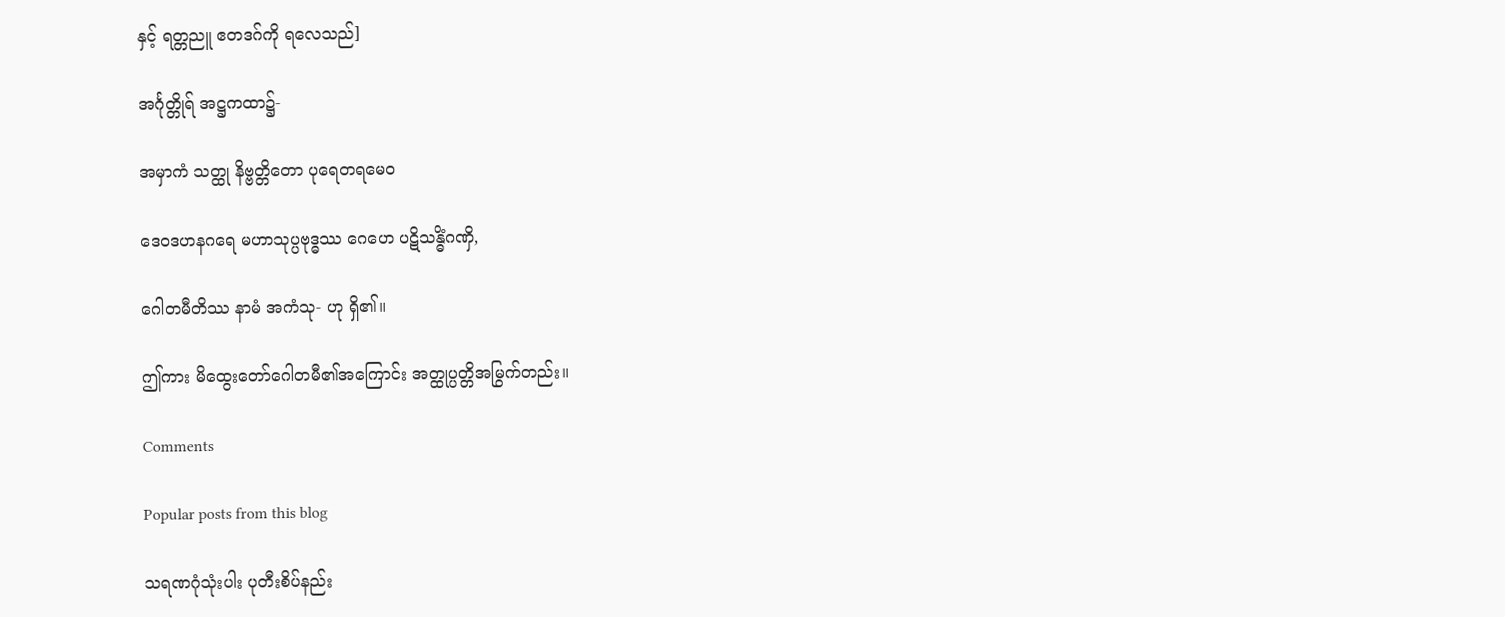နှင့် ရတ္တညူ ဧတဒဂ်ကို ရလေသည်]

အင်္ဂုတ္တိုရ် အဋ္ဌကထာ၌-

အမှာကံ သတ္ထု နိဗ္ဗတ္တိတော ပုရေတရမေဝ

ဒေဝဒဟနဂရေ မဟာသုပ္ပဗုဒ္ဓဿ ဂေဟေ ပဋိသန္ဓိံဂဏှိ,

ဂေါတမီတိဿ နာမံ အကံသု- ဟု ရှိ၏။

ဤကား မိထွေးတော်ဂေါတမီ၏အကြောင်း အတ္ထုပ္ပတ္တိအမြွက်တည်း။

Comments

Popular posts from this blog

သရဏဂုံသုံးပါး ပုတီးစိပ်နည်း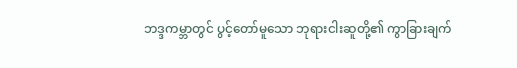ဘဒ္ဒကမ္ဘာတွင် ပွင့်တော်မူသော ဘုရားငါးဆူတို့၏ ကွာခြားချက်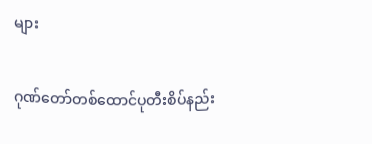များ

ဂုဏ်တော်တစ်ထောင်ပုတီးစိပ်နည်း